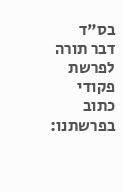בס"ד
דבר תורה לפרשת פקודי
כתוב בפרשתנו: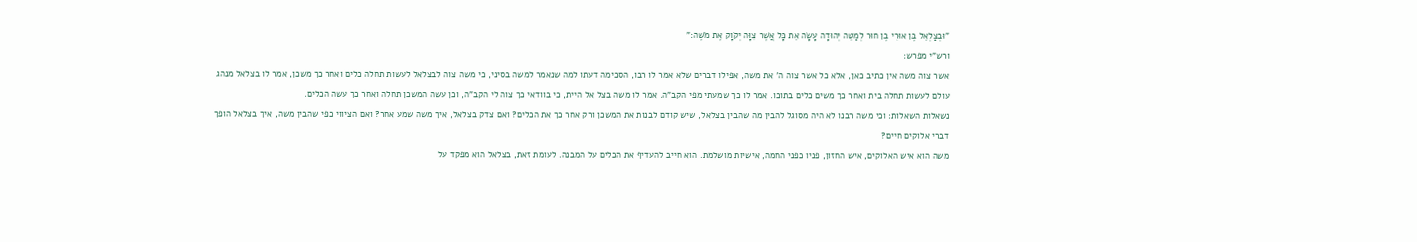"וּבְצַלְאֵל בֶּן אוּרִי בֶן חוּר לְמַטֵּה יְהוּדָה עָשָׂה אֵת כָּל אֲשֶׁר צִוָּה יְקֹוָק אֶת מֹשֶׁה:"
ורש"י מפרש:
אשר צוה משה אין כתיב כאן, אלא כל אשר צוה ה' את משה, אפילו דברים שלא אמר לו רבו, הסכימה דעתו למה שנאמר למשה בסיני, כי משה צוה לבצלאל לעשות תחלה כלים ואחר כך משכן, אמר לו בצלאל מנהג עולם לעשות תחלה בית ואחר כך משים כלים בתוכו. אמר לו כך שמעתי מפי הקב"ה. אמר לו משה בצל אל היית, כי בוודאי כך צוה לי הקב"ה, וכן עשה המשכן תחלה ואחר כך עשה הכלים.
נשאלות השאלות: וכי משה רבנו לא היה מסוגל להבין מה שהבין בצלאל, שיש קודם לבנות את המשכן ורק אחר כך את הכלים? ואם צדק בצלאל, איך משה שמע אחר? ואם הציווי כפי שהבין משה, איך בצלאל הופך דברי אלוקים חיים?
משה הוא איש האלוקים, איש החזון, פניו כפני החמה, אישיות מושלמת. הוא חייב להעדיף את הכלים על המבנה. לעומת זאת, בצלאל הוא מפקד על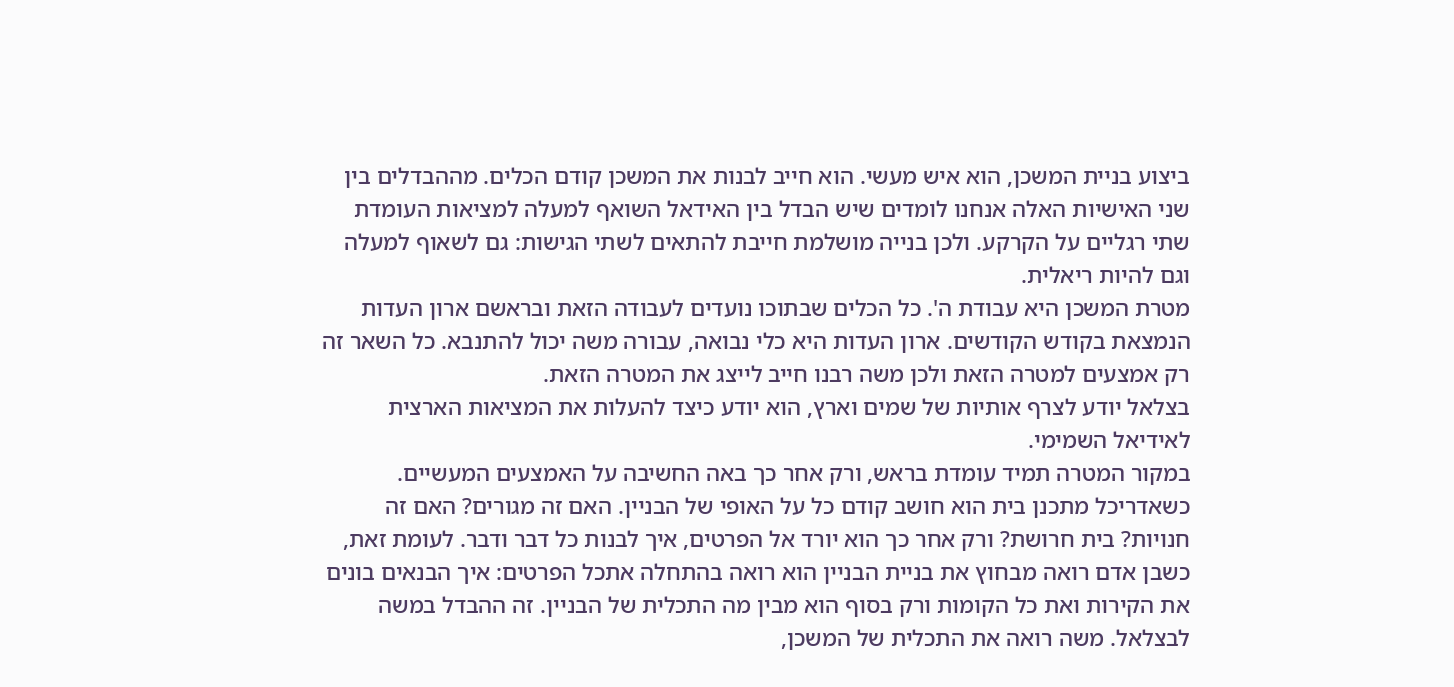ביצוע בניית המשכן, הוא איש מעשי. הוא חייב לבנות את המשכן קודם הכלים. מההבדלים בין שני האישיות האלה אנחנו לומדים שיש הבדל בין האידאל השואף למעלה למציאות העומדת שתי רגליים על הקרקע. ולכן בנייה מושלמת חייבת להתאים לשתי הגישות: גם לשאוף למעלה וגם להיות ריאלית.
מטרת המשכן היא עבודת ה'. כל הכלים שבתוכו נועדים לעבודה הזאת ובראשם ארון העדות הנמצאת בקודש הקודשים. ארון העדות היא כלי נבואה, עבורה משה יכול להתנבא. כל השאר זה רק אמצעים למטרה הזאת ולכן משה רבנו חייב לייצג את המטרה הזאת.
בצלאל יודע לצרף אותיות של שמים וארץ, הוא יודע כיצד להעלות את המציאות הארצית לאידיאל השמימי.
במקור המטרה תמיד עומדת בראש, ורק אחר כך באה החשיבה על האמצעים המעשיים. כשאדריכל מתכנן בית הוא חושב קודם כל על האופי של הבניין. האם זה מגורים? האם זה חנויות? בית חרושת? ורק אחר כך הוא יורד אל הפרטים, איך לבנות כל דבר ודבר. לעומת זאת, כשבן אדם רואה מבחוץ את בניית הבניין הוא רואה בהתחלה אתכל הפרטים: איך הבנאים בונים את הקירות ואת כל הקומות ורק בסוף הוא מבין מה התכלית של הבניין. זה ההבדל במשה לבצלאל. משה רואה את התכלית של המשכן,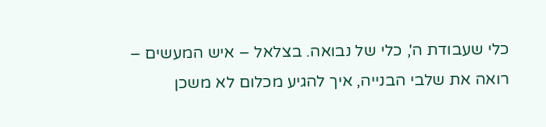כלי שעבודת ה', כלי של נבואה. בצלאל – איש המעשים – רואה את שלבי הבנייה, איך להגיע מכלום לא משכן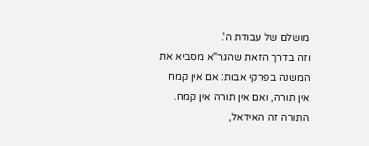מושלם של עבודת ה'.
וזה בדרך הזאת שהגר"א מסביא את המשנה בפרקי אבות: אם אין קמח אין תורה, ואם אין תורה אין קמח. התורה זה האידאל,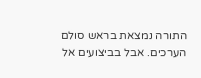התורה נמצאת בראש סולם הערכים. אבל בביצועים אל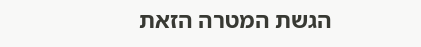הגשת המטרה הזאת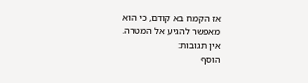אז הקמח בא קודם, כי הוא מאפשר להגיע אל המטרה.
אין תגובות:
הוסף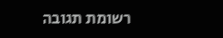רשומת תגובה